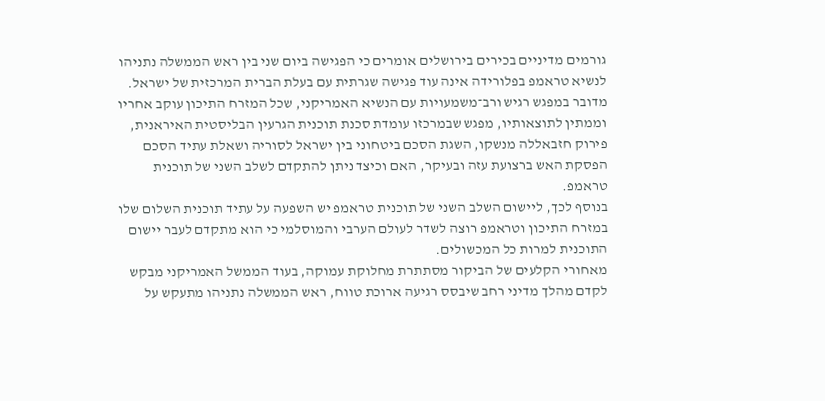גורמים מדיניים בכירים בירושלים אומרים כי הפגישה ביום שני בין ראש הממשלה נתניהו לנשיא טראמפ בפלורידה אינה עוד פגישה שגרתית עם בעלת הברית המרכזית של ישראל.
מדובר במפגש רגיש ורב־משמעויות עם הנשיא האמריקני, שכל המזרח התיכון עוקב אחריו וממתין לתוצאותיו, מפגש שבמרכזו עומדת סכנת תוכנית הגרעין הבליסטית האיראנית, פירוק חזבאללה מנשקו, השגת הסכם ביטחוני בין ישראל לסוריה ושאלת עתיד הסכם הפסקת האש ברצועת עזה ובעיקר, האם וכיצד ניתן להתקדם לשלב השני של תוכנית טראמפ.
בנוסף לכך, ליישום השלב השני של תוכנית טראמפ יש השפעה על עתיד תוכנית השלום שלו במזרח התיכון וטראמפ רוצה לשדר לעולם הערבי והמוסלמי כי הוא מתקדם לעבר יישום התוכנית למרות כל המכשולים.
מאחורי הקלעים של הביקור מסתתרת מחלוקת עמוקה, בעוד הממשל האמריקני מבקש לקדם מהלך מדיני רחב שיבסס רגיעה ארוכת טווח, ראש הממשלה נתניהו מתעקש על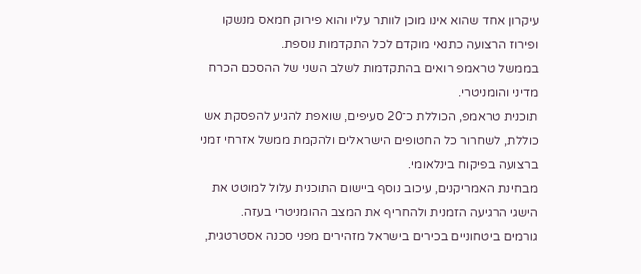עיקרון אחד שהוא אינו מוכן לוותר עליו והוא פירוק חמאס מנשקו ופירוז הרצועה כתנאי מוקדם לכל התקדמות נוספת.
בממשל טראמפ רואים בהתקדמות לשלב השני של ההסכם הכרח מדיני והומניטרי.
תוכנית טראמפ, הכוללת כ־20 סעיפים, שואפת להגיע להפסקת אש כוללת, לשחרור כל החטופים הישראלים ולהקמת ממשל אזרחי זמני ברצועה בפיקוח בינלאומי.
מבחינת האמריקנים, עיכוב נוסף ביישום התוכנית עלול למוטט את הישגי הרגיעה הזמנית ולהחריף את המצב ההומניטרי בעזה.
גורמים ביטחוניים בכירים בישראל מזהירים מפני סכנה אסטרטגית,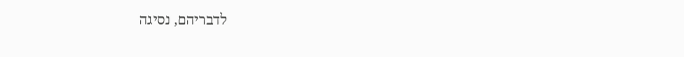לדבריהם, נסיגה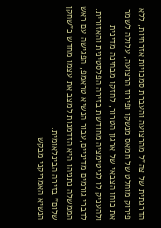הדרגתית של צה"ל מהרצועה והעברת סמכויות אזרחיות, ללא פירוק מוחלט של חמאס מנשקו ופירוז הרצועה, עלולה לשמר את כוחו הצבאי של ארגון הטרור, לחזקו מבחינה מדינית ולהעניק לו לגיטימציה מחודשת בזירה הפלסטינית והאזורית.
לדברי גורמים מדיניים,עבור הנשיא טראמפ, הפגישה עם ראש הממשלה נתניהו היא הזדמנות למצב את עצמו מחדש כ"שחקן שלום" בזירה הבינלאומית.
הנשיא האמריקני מבקש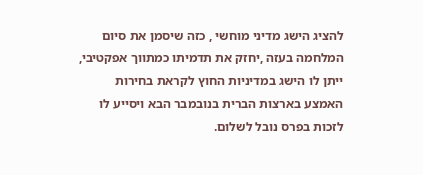להציג הישג מדיני מוחשי , כזה שיסמן את סיום המלחמה בעזה ,יחזק את תדמיתו כמתווך אפקטיבי, ייתן לו הישג במדיניות החוץ לקראת בחירות האמצע בארצות הברית בנובמבר הבא ויסייע לו לזכות בפרס נובל לשלום.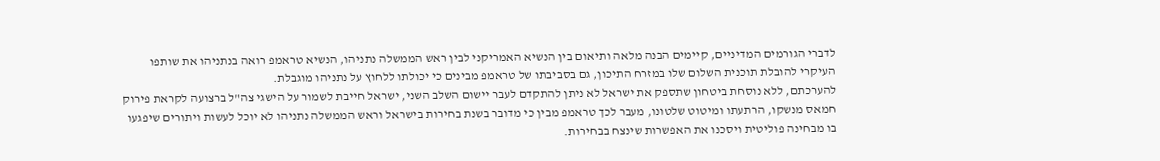לדברי הגורמים המדיניים, קיימים הבנה מלאה ותיאום בין הנשיא האמריקני לבין ראש הממשלה נתניהו, הנשיא טראמפ רואה בנתניהו את שותפו העיקרי להובלת תוכנית השלום שלו במזרח התיכון, גם בסביבתו של טראמפ מבינים כי יכולתו ללחוץ על נתניהו מוגבלת.
להערכתם, ללא נוסחת ביטחון שתספק את ישראל לא ניתן להתקדם לעבר יישום השלב השני, ישראל חייבת לשמור על הישגי צה"ל ברצועה לקראת פירוק חמאס מנשקו, הרתעתו ומיטוט שלטונו, מעבר לכך טראמפ מבין כי מדובר בשנת בחירות בישראל וראש הממשלה נתניהו לא יוכל לעשות ויתורים שיפגעו בו מבחינה פוליטית ויסכנו את האפשרות שינצח בבחירות.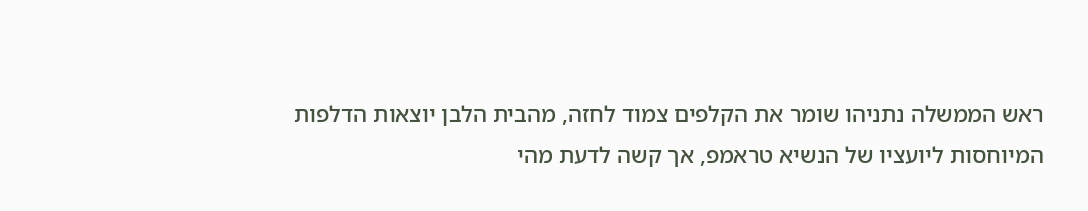ראש הממשלה נתניהו שומר את הקלפים צמוד לחזה, מהבית הלבן יוצאות הדלפות המיוחסות ליועציו של הנשיא טראמפ, אך קשה לדעת מהי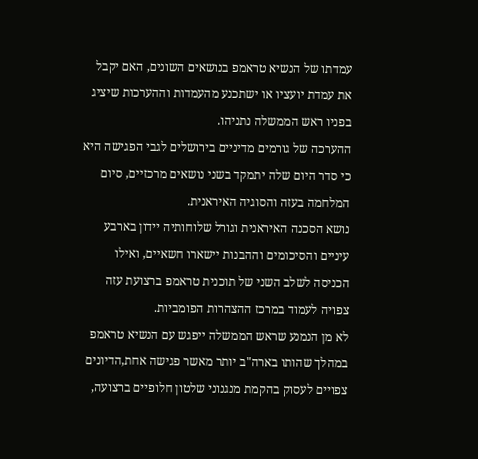עמדתו של הנשיא טראמפ בנושאים השונים, האם יקבל את עמדת יועציו או ישתכנע מהעמדות וההערכות שיציג בפניו ראש הממשלה נתניהו.
ההערכה של גורמים מדיניים בירושלים לגבי הפגישה היא כי סדר היום שלה יתמקד בשני נושאים מרכזיים, סיום המלחמה בעזה והסוגיה האיראנית.
נושא הסכנה האיראנית וגורל שלוחותיה יידון בארבע עיניים והסיכומים וההבנות יישארו חשאיים, ואילו הכניסה לשלב השני של תוכנית טראמפ ברצועת עזה צפויה לעמוד במרכז ההצהרות הפומביות.
לא מן הנמנע שראש הממשלה ייפגש עם הנשיא טראמפ במהלך שהותו בארה"ב יותר מאשר פגישה אחת,הדיונים צפויים לעסוק בהקמת מנגנוני שלטון חלופיים ברצועה,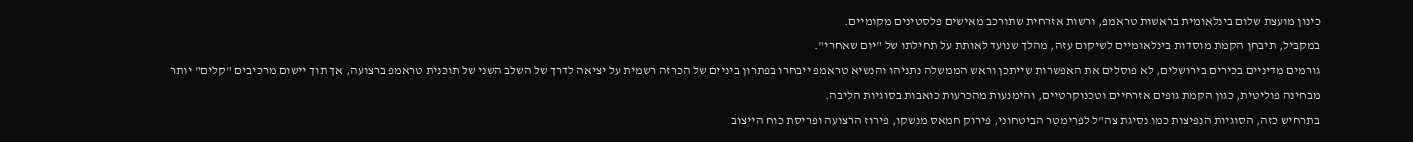כינון מועצת שלום בינלאומית בראשות טראמפ, ורשות אזרחית שתורכב מאישים פלסטינים מקומיים.
במקביל, תיבחן הקמת מוסדות בינלאומיים לשיקום עזה, מהלך שנועד לאותת על תחילתו של "יום שאחרי".
גורמים מדיניים בכירים בירושלים, לא פוסלים את האפשרות שייתכן וראש הממשלה נתניהו והנשיא טראמפ ייבחרו בפתרון ביניים של הכרזה רשמית על יציאה לדרך של השלב השני של תוכנית טראמפ ברצועה, אך תוך יישום מרכיבים "קלים" יותר מבחינה פוליטית, כגון הקמת גופים אזרחיים וטכנוקרטיים, והימנעות מהכרעות כואבות בסוגיות הליבה.
בתרחיש כזה, הסוגיות הנפיצות כמו נסיגת צה"ל לפרימטר הביטחוני, פירוק חמאס מנשקו, פירוז הרצועה ופריסת כוח הייצוב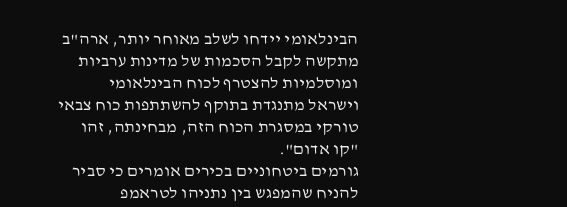הבינלאומי יידחו לשלב מאוחר יותר, ארה"ב מתקשה לקבל הסכמות של מדינות ערביות ומוסלמיות להצטרף לכוח הבינלאומי וישראל מתנגדת בתוקף להשתתפות כוח צבאי טורקי במסגרת הכוח הזה, מבחינתה, זהו "קו אדום".
גורמים ביטחוניים בכירים אומרים כי סביר להניח שהמפגש בין נתניהו לטראמפ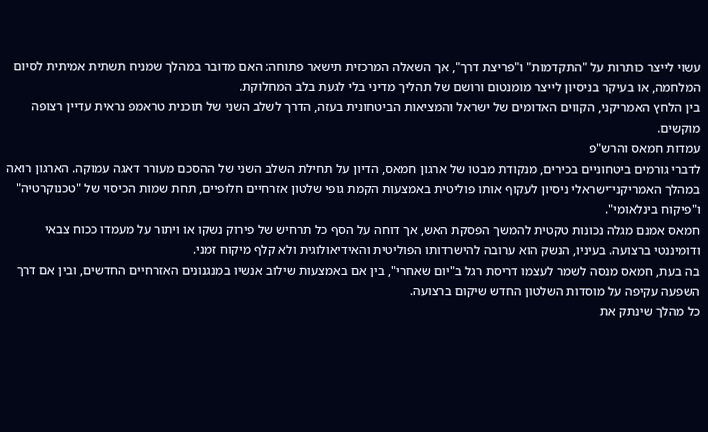עשוי לייצר כותרות על "התקדמות" ו"פריצת דרך", אך השאלה המרכזית תישאר פתוחה: האם מדובר במהלך שמניח תשתית אמיתית לסיום המלחמה, או בעיקר בניסיון לייצר מומנטום ורושם של תהליך מדיני בלי לגעת בלב המחלוקת.
בין הלחץ האמריקני, הקווים האדומים של ישראל והמציאות הביטחונית בעזה, הדרך לשלב השני של תוכנית טראמפ נראית עדיין רצופה מוקשים.
עמדות חמאס והרש"פ
לדברי גורמים ביטחוניים בכירים, מנקודת מבטו של ארגון חמאס, הדיון על תחילת השלב השני של ההסכם מעורר דאגה עמוקה. הארגון רואה במהלך האמריקני־ישראלי ניסיון לעקוף אותו פוליטית באמצעות הקמת גופי שלטון אזרחיים חלופיים, תחת שמות הכיסוי של "טכנוקרטיה" ו"פיקוח בינלאומי".
חמאס אמנם מגלה נכונות טקטית להמשך הפסקת האש, אך דוחה על הסף כל תרחיש של פירוק נשקו או ויתור על מעמדו ככוח צבאי ודומיננטי ברצועה. בעיניו, הנשק הוא ערובה להישרדותו הפוליטית והאידיאולוגית ולא קלף מיקוח זמני.
בה בעת, חמאס מנסה לשמר לעצמו דריסת רגל ב"יום שאחרי", בין אם באמצעות שילוב אנשיו במנגנונים האזרחיים החדשים, ובין אם דרך השפעה עקיפה על מוסדות השלטון החדש שיקום ברצועה.
כל מהלך שינתק את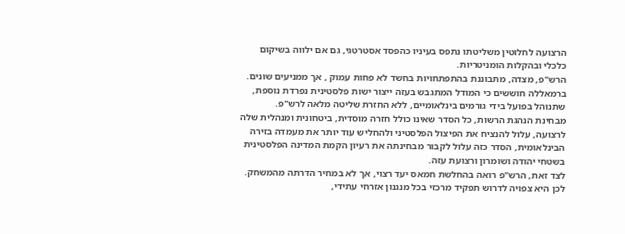הרצועה לחלוטין משליטתו נתפס בעיניו כהפסד אסטרטגי, גם אם ילווה בשיקום כלכלי ובהקלות הומניטריות.
הרש"פ, מצדה, מתבוננת בהתפתחויות בחשד לא פחות עמוק , אך ממניעים שונים.
ברמאללה חוששים כי המודל המתגבש בעזה ייצור ישות פלסטינית נפרדת נוספת, שתנוהל בפועל בידי גורמים בינלאומיים, ללא החזרת שליטה מלאה לרש"פ.
מבחינת הנהגת הרשות, כל הסדר שאינו כולל חזרה מוסדית, ביטחונית ומנהלית שלה לרצועה, עלול להנציח את הפיצול הפלסטיני ולהחליש עוד יותר את מעמדה בזירה הבינלאומית, הסדר כזה עלול לקבור מבחינתה את רעיון הקמת המדינה הפלסטינית בשטחי יהודה ושומרון ורצועת עזה.
לצד זאת, הרש"פ רואה בהחלשת חמאס יעד רצוי, אך לא במחיר הדרתה מהמשחק.
לכן היא צפויה לדרוש תפקיד מרכזי בכל מנגנון אזרחי עתידי,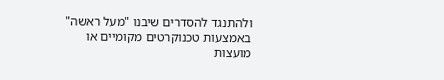ולהתנגד להסדרים שיבנו "מעל ראשה" באמצעות טכנוקרטים מקומיים או מועצות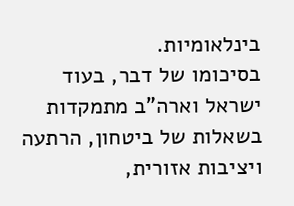בינלאומיות.
בסיכומו של דבר, בעוד ישראל וארה"ב מתמקדות בשאלות של ביטחון, הרתעה ויציבות אזורית,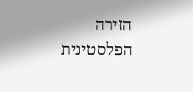הזירה הפלסטינית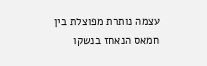עצמה נותרת מפוצלת בין חמאס הנאחז בנשקו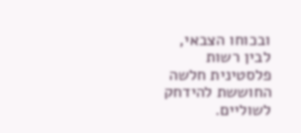ובכוחו הצבאי, לבין רשות פלסטינית חלשה החוששת להידחק לשוליים.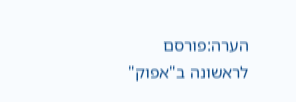הערה:פורסם לראשונה ב"אפוק"